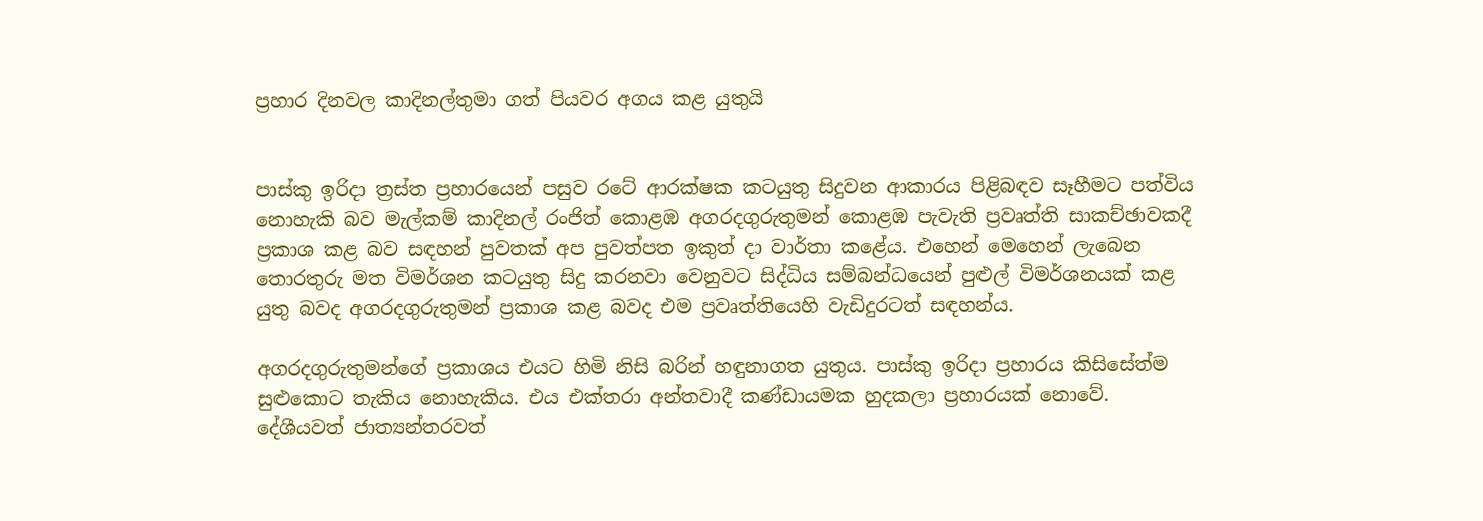ප්‍රහාර දිනවල කාදිනල්තුමා ගත් පියවර අගය කළ යුතුයි


පාස්කු ඉරිදා ත්‍රස්ත ප්‍රහාරයෙන් පසුව රටේ ආරක්ෂක කටයුතු සිදුවන ආකාරය පිළිබඳව සෑහීමට පත්විය නොහැකි බව මැල්කම් කාදිනල් රංජිත් කොළඹ අගරදගුරුතුමන් කොළඹ පැවැති ප්‍රවෘත්ති සාකච්ඡාවකදී ප්‍රකාශ කළ බව සඳහන් පුවතක් අප පුවත්පත ඉකුත් දා වාර්තා කළේය. එහෙන් මෙහෙන් ලැබෙන තොරතුරු මත විමර්ශන කටයුතු සිදු කරනවා වෙනුවට සිද්ධිය සම්බන්ධයෙන් පුළුල් විමර්ශනයක් කළ යුතු බවද අගරදගුරුතුමන් ප්‍රකාශ කළ බවද එම ප්‍රවෘත්තියෙහි වැඩිදුරටත් සඳහන්ය.

අගරදගුරුතුමන්ගේ ප්‍රකාශය එයට හිමි නිසි බරින් හඳුනාගත යුතුය. පාස්කු ඉරිදා ප්‍රහාරය කිසිසේත්ම සුළුකොට තැකිය නොහැකිය. එය එක්තරා අන්තවාදී කණ්ඩායමක හුදකලා ප්‍රහාරයක් නොවේ. දේශීයවත් ජාත්‍යන්තරවත්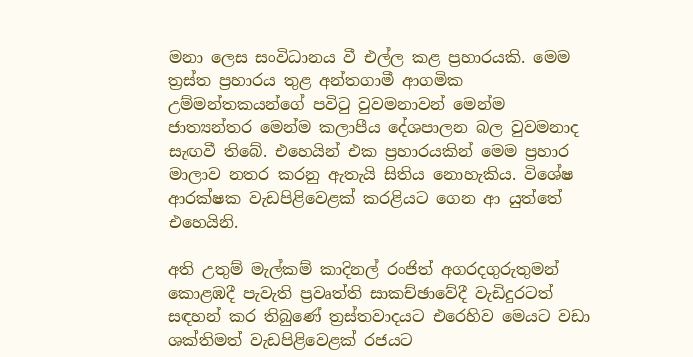මනා ලෙස සංවිධානය වී එල්ල කළ ප්‍රහාරයකි. මෙම ත්‍රස්ත ප්‍රහාරය තුළ අන්තගාමී ආගමික උම්මන්තකයන්ගේ පවිටු වුවමනාවන් මෙන්ම ජාත්‍යන්තර මෙන්ම කලාපීය දේශපාලන බල වුවමනාද සැඟවී තිබේ. එහෙයින් එක ප්‍රහාරයකින් මෙම ප්‍රහාර මාලාව නතර කරනු ඇතැයි සිතිය නොහැකිය. විශේෂ ආරක්ෂක වැඩපිළිවෙළක් කරළියට ගෙන ආ යුත්තේ එහෙයිනි.

අති උතුම් මැල්කම් කාදිනල් රංජිත් අගරදගුරුතුමන් කොළඹදී පැවැති ප්‍රවෘත්ති සාකච්ඡාවේදී වැඩිදුරටත් සඳහන් කර තිබුණේ ත්‍රස්තවාදයට එරෙහිව මෙයට වඩා ශක්තිමත් වැඩපිළිවෙළක් රජයට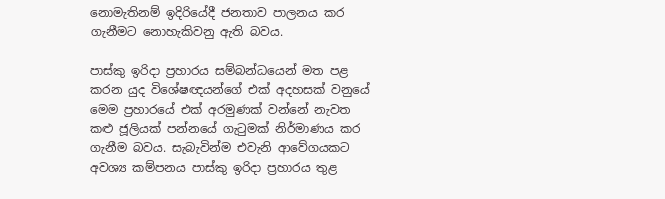නොමැතිනම් ඉදිරියේදී ජනතාව පාලනය කර ගැනීමට නොහැකිවනු ඇති බවය.

පාස්කු ඉරිදා ප්‍රහාරය සම්බන්ධයෙන් මත පළ කරන යුද විශේෂඥයන්ගේ එක් අදහසක් වනුයේ මෙම ප්‍රහාරයේ එක් අරමුණක් වන්නේ නැවත කළු ජූලියක් පන්නයේ ගැටුමක් නිර්මාණය කර ගැනීම බවය. සැබැවින්ම එවැනි ආවේගයකට අවශ්‍ය කම්පනය පාස්කු ඉරිදා ප්‍රහාරය තුළ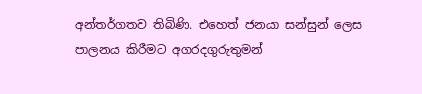අන්තර්ගතව තිබිණි. එහෙත් ජනයා සන්සුන් ලෙස පාලනය කිරීමට අගරදගුරුතුමන්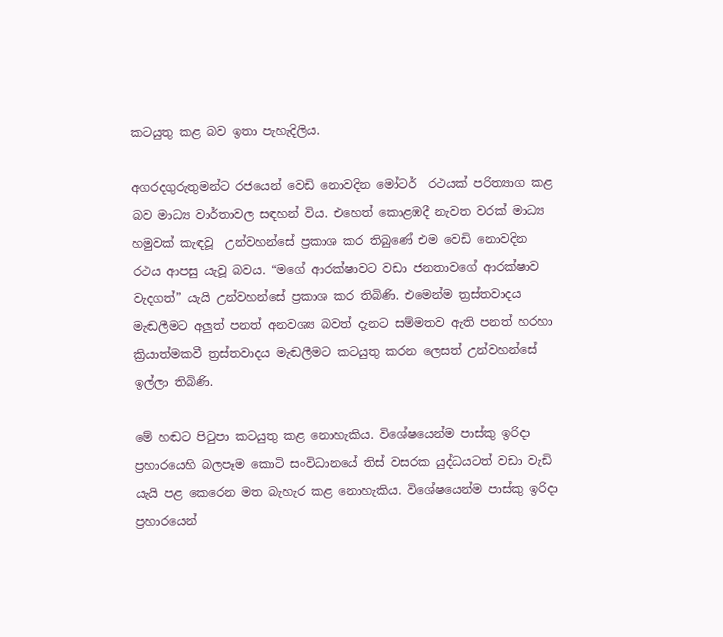කටයුතු කළ බව ඉතා පැහැදිලිය.

අගරදගුරුතුමන්ට රජයෙන් වෙඩි නොවදින මෝටර්  රථයක් පරිත්‍යාග කළ බව මාධ්‍ය වාර්තාවල සඳහන් විය. එහෙත් කොළඹදී නැවත වරක් මාධ්‍ය හමුවක් කැඳවූ  උන්වහන්සේ ප්‍රකාශ කර තිබුණේ එම වෙඩි නොවදින රථය ආපසු යැවූ බවය. “මගේ ආරක්ෂාවට වඩා ජනතාවගේ ආරක්ෂාව වැදගත්” යැයි උන්වහන්සේ ප්‍රකාශ කර තිබිණි. එමෙන්ම ත්‍රස්තවාදය මැඬලීමට අලුත් පනත් අනවශ්‍ය බවත් දැනට සම්මතව ඇති පනත් හරහා ක්‍රියාත්මකවී ත්‍රස්තවාදය මැඬලීමට කටයුතු කරන ලෙසත් උන්වහන්සේ ඉල්ලා තිබිණි.

මේ හඬට පිටුපා කටයුතු කළ නොහැකිය. විශේෂයෙන්ම පාස්කු ඉරිදා ප්‍රහාරයෙහි බලපෑම කොටි සංවිධානයේ තිස් වසරක යුද්ධයටත් වඩා වැඩි යැයි පළ කෙරෙන මත බැහැර කළ නොහැකිය. විශේෂයෙන්ම පාස්කු ඉරිදා ප්‍රහාරයෙන්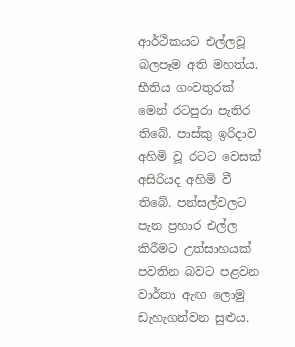ආර්ථිකයට එල්ලවූ බලපෑම අති මහත්ය. භීතිය ගංවතුරක් මෙන් රටපුරා පැතිර තිබේ. පාස්කු ඉරිදාව අහිමි වූ රටට වෙසක් අසිරියද අහිමි වී තිබේ. පන්සල්වලට පැන ප්‍රහාර එල්ල කිරීමට උත්සාහයක් පවතින බවට පළවන වාර්තා ඇඟ ලොමු ඩැහැගන්වන සුළුය.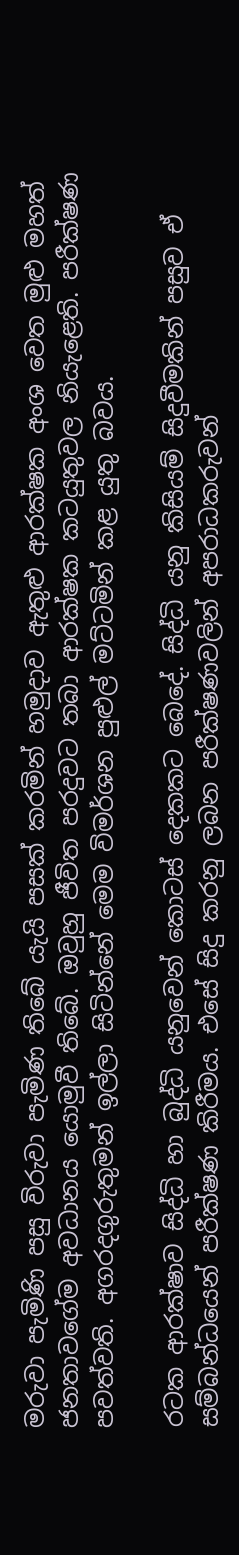මරුවා පැමිණි පසු විරුවා පැමිණ තිබේ යැයි පසක් කරමින් හමුදාව ඇතුළු ආරක්ෂක අංශ වෙත මුළු මහත් ජනතාවගේම අවධානය යොමුවී තිබේ. ඔවුහු ජීවිත පරදුවට තබා ආරක්ෂක කටයුතුවල නියැළෙති. පරීක්ෂණ පවත්වති. අගරදගුරුතුමන් ඉල්ලා සිටින්නේ මෙම විමර්ශන පුළුල් මට්ටමින් කළ යුතු බවය.

රටක ආරක්ෂාව සිද්ධි හා බුද්ධි යනුවෙන් කොටස් දෙකකට බෙදේ. සිද්ධි යනු කිසියම් සිදුවීමකින් පසුව ඒ සම්බන්ධයෙන් පරීක්ෂණ කිරීමය. එසේ සිදු කරනු ලබන පරීක්ෂණවලින් අපරාධකරුවන්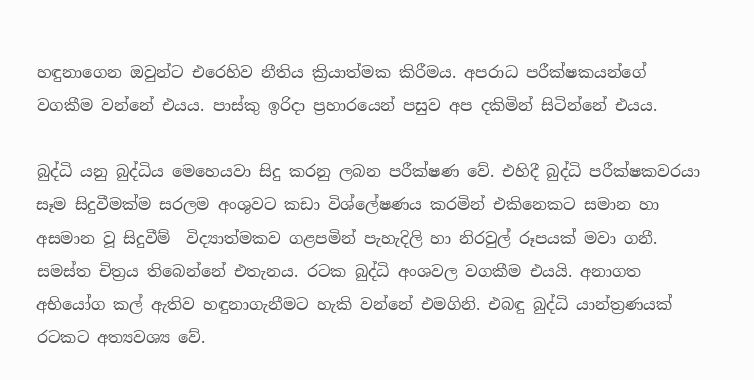හඳුනාගෙන ඔවුන්ට එරෙහිව නීතිය ක්‍රියාත්මක කිරීමය. අපරාධ පරීක්ෂකයන්ගේ වගකීම වන්නේ එයය. පාස්කු ඉරිදා ප්‍රහාරයෙන් පසුව අප දකිමින් සිටින්නේ එයය.

බුද්ධි යනු බුද්ධිය මෙහෙයවා සිදු කරනු ලබන පරීක්ෂණ වේ. එහිදී බුද්ධි පරීක්ෂකවරයා සෑම සිදුවීමක්ම සරලම අංශුවට කඩා විශ්ලේෂණය කරමින් එකිනෙකට සමාන හා අසමාන වූ සිදුවීම්  විද්‍යාත්මකව ගළපමින් පැහැදිලි හා නිරවුල් රූපයක් මවා ගනී. සමස්ත චිත්‍රය තිබෙන්නේ එතැනය. රටක බුද්ධි අංශවල වගකීම එයයි. අනාගත අභියෝග කල් ඇතිව හඳුනාගැනීමට හැකි වන්නේ එමගිනි. එබඳු බුද්ධි යාන්ත්‍රණයක් රටකට අත්‍යවශ්‍ය වේ.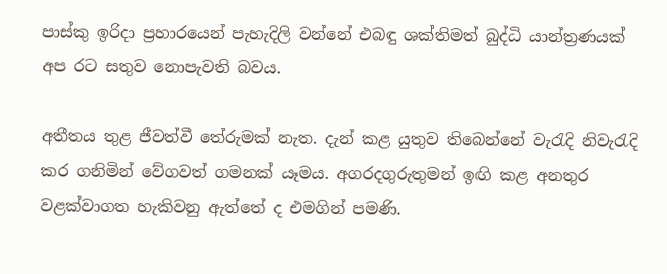පාස්කු ඉරිදා ප්‍රහාරයෙන් පැහැදිලි වන්නේ එබඳු ශක්තිමත් බුද්ධි යාන්ත්‍රණයක් අප රට සතුව නොපැවති බවය.

අතීතය තුළ ජීවත්වී තේරුමක් නැත. දැන් කළ යුතුව තිබෙන්නේ වැරැදි නිවැරැදි කර ගනිමින් වේගවත් ගමනක් යෑමය. අගරදගුරුතුමන් ඉඟි කළ අනතුර වළක්වාගත හැකිවනු ඇත්තේ ද එමගින් පමණි.